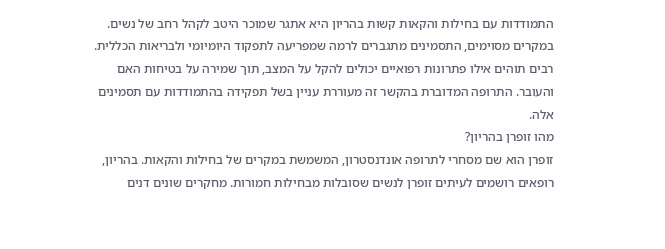התמודדות עם בחילות והקאות קשות בהריון היא אתגר שמוכר היטב לקהל רחב של נשים. במקרים מסוימים, התסמינים מתגברים לרמה שמפריעה לתפקוד היומיומי ולבריאות הכללית. רבים תוהים אילו פתרונות רפואיים יכולים להקל על המצב, תוך שמירה על בטיחות האם והעובר. התרופה המדוברת בהקשר זה מעוררת עניין בשל תפקידה בהתמודדות עם תסמינים אלה.
מהו זופרן בהריון?
זופרן הוא שם מסחרי לתרופה אונדנסטרון, המשמשת במקרים של בחילות והקאות. בהריון, רופאים רושמים לעיתים זופרן לנשים שסובלות מבחילות חמורות. מחקרים שונים דנים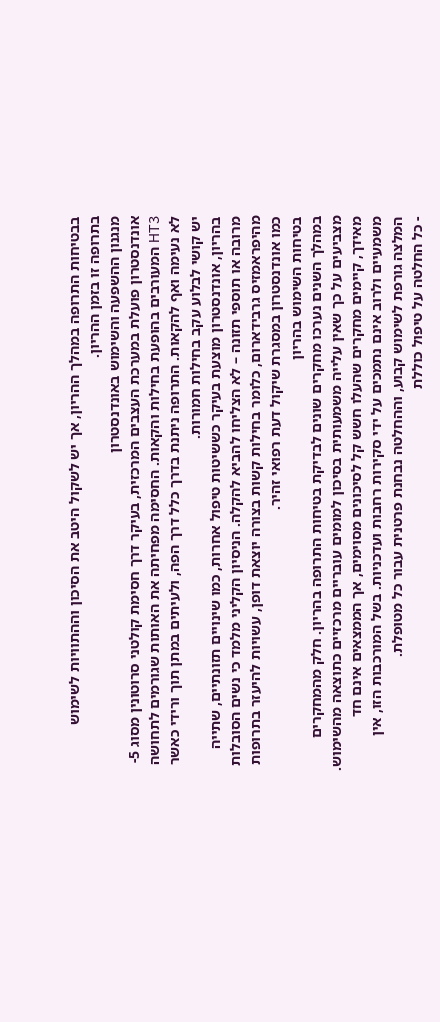בבטיחות התרופה במהלך ההריון, אך יש לשקול היטב את הסיכון וההתוויות לשימוש בתרופה זו בזמן ההריון.
מנגנון ההשפעה והשימוש באונדנסטרון
אונדנסטרון פועלת במערכת העצבים המרכזית, בעיקר דרך חסימת קולטני סרוטונין מסוג 5-HT3 המעורבים בהופעת בחילות והקאות. החסימה מפחיתה את האותות שגורמים לתחושה לא נעימה ואף להקאות. התרופה ניתנת בדרך כלל דרך הפה, ולעיתים במתן תוך ורידי כאשר יש קושי לבלוע עקב בחילות חמורות.
בהריון, אונדנסטרון מוצעת בעיקר כששיטות טיפול אחרות, כמו שינויים תזונתיים, שתייה מרובה או תוספי תזונה – לא הצליחו להביא להקלה. הניסיון הקליני מלמד כי נשים הסובלות מהיפראמזיס גרבידארום, כלומר בחילות קשות בצורה יוצאת דופן, עשויות להיעזר בתרופות כמו אונדנסטרון במסגרת שיקול דעת רפואי זהיר.
בטיחות השימוש בהריון
במהלך השנים נערכו מחקרים שונים לבדיקת בטיחות התרופה בהריון. חלק מהמחקרים מצביעים על כך שאין עלייה משמעותית בסיכון למומים עובריים מרכזיים כתוצאה מהשימוש. מאידך, קיימים מחקרים שהעלו חשש קל לסיכונים מסוימים, אך הממצאים אינם חד משמעיים ולרוב אינם נתמכים על ידי סקירות רחבות ועדכניות. בשל המורכבות הזו, אין המלצה גורפת לשימוש קבוע, וההחלטה נבחנת פרטנית עבור כל מטופלת.
- כל החלטה על טיפול כוללת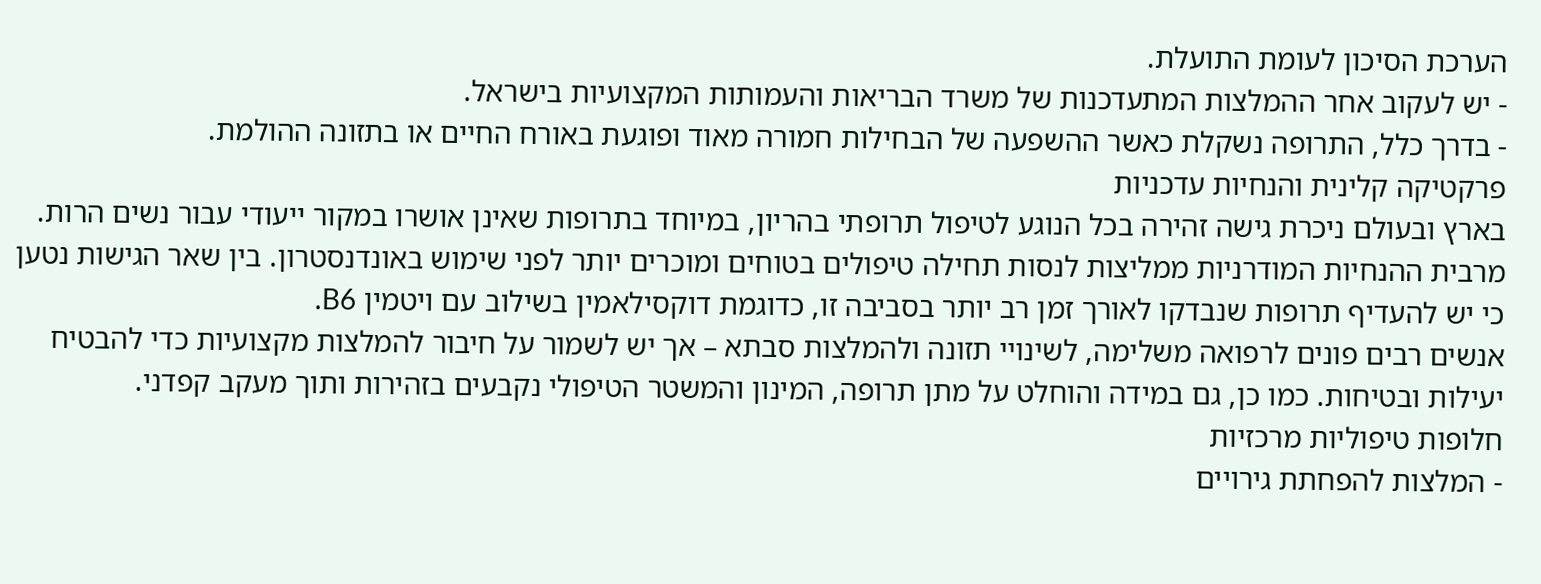הערכת הסיכון לעומת התועלת.
- יש לעקוב אחר ההמלצות המתעדכנות של משרד הבריאות והעמותות המקצועיות בישראל.
- בדרך כלל, התרופה נשקלת כאשר ההשפעה של הבחילות חמורה מאוד ופוגעת באורח החיים או בתזונה ההולמת.
פרקטיקה קלינית והנחיות עדכניות
בארץ ובעולם ניכרת גישה זהירה בכל הנוגע לטיפול תרופתי בהריון, במיוחד בתרופות שאינן אושרו במקור ייעודי עבור נשים הרות. מרבית ההנחיות המודרניות ממליצות לנסות תחילה טיפולים בטוחים ומוכרים יותר לפני שימוש באונדנסטרון. בין שאר הגישות נטען כי יש להעדיף תרופות שנבדקו לאורך זמן רב יותר בסביבה זו, כדוגמת דוקסילאמין בשילוב עם ויטמין B6.
אנשים רבים פונים לרפואה משלימה, לשינויי תזונה ולהמלצות סבתא – אך יש לשמור על חיבור להמלצות מקצועיות כדי להבטיח יעילות ובטיחות. כמו כן, גם במידה והוחלט על מתן תרופה, המינון והמשטר הטיפולי נקבעים בזהירות ותוך מעקב קפדני.
חלופות טיפוליות מרכזיות
- המלצות להפחתת גירויים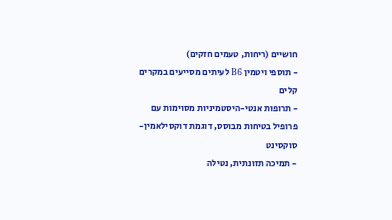חושיים (ריחות, טעמים חזקים)
- תוספי ויטמין B6 לעיתים מסייעים במקרים קלים
- תרופות אנטי-היסטמיניות מסוימות עם פרופיל בטיחות מבוסס, דוגמת דוקסילאמין-סוקסינט
- תמיכה תזונתית, נטילה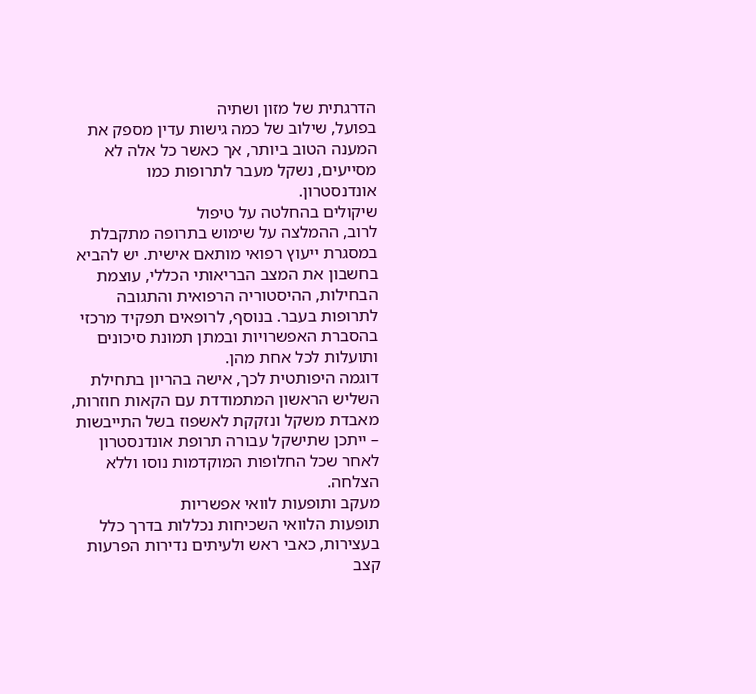הדרגתית של מזון ושתיה
בפועל, שילוב של כמה גישות עדין מספק את המענה הטוב ביותר, אך כאשר כל אלה לא מסייעים, נשקל מעבר לתרופות כמו אונדנסטרון.
שיקולים בהחלטה על טיפול
לרוב, ההמלצה על שימוש בתרופה מתקבלת במסגרת ייעוץ רפואי מותאם אישית. יש להביא בחשבון את המצב הבריאותי הכללי, עוצמת הבחילות, ההיסטוריה הרפואית והתגובה לתרופות בעבר. בנוסף, לרופאים תפקיד מרכזי בהסברת האפשרויות ובמתן תמונת סיכונים ותועלות לכל אחת מהן.
דוגמה היפותטית לכך, אישה בהריון בתחילת השליש הראשון המתמודדת עם הקאות חוזרות, מאבדת משקל ונזקקת לאשפוז בשל התייבשות – ייתכן שתישקל עבורה תרופת אונדנסטרון לאחר שכל החלופות המוקדמות נוסו וללא הצלחה.
מעקב ותופעות לוואי אפשריות
תופעות הלוואי השכיחות נכללות בדרך כלל בעצירות, כאבי ראש ולעיתים נדירות הפרעות קצב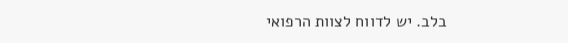בלב. יש לדווח לצוות הרפואי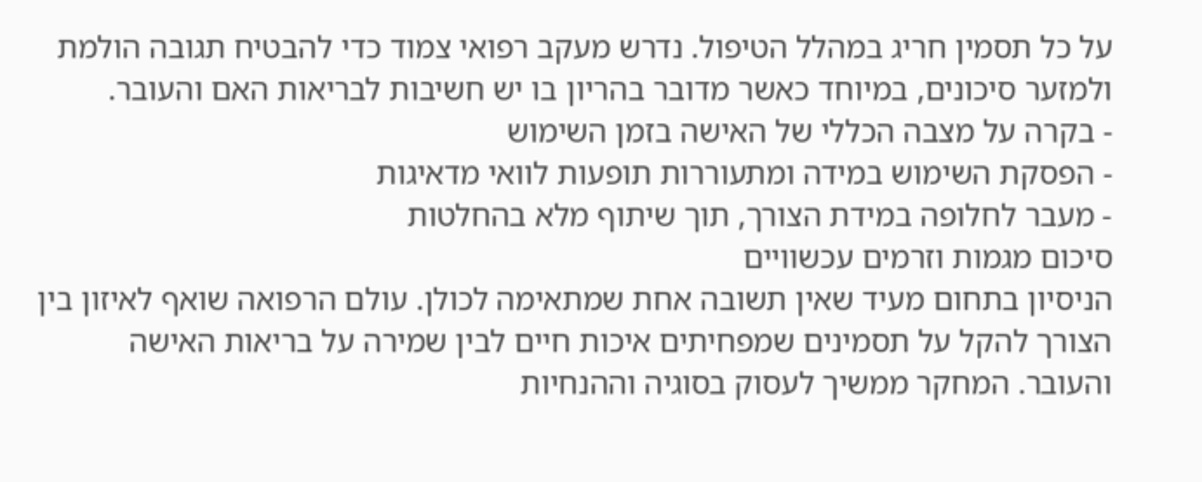על כל תסמין חריג במהלל הטיפול. נדרש מעקב רפואי צמוד כדי להבטיח תגובה הולמת ולמזער סיכונים, במיוחד כאשר מדובר בהריון בו יש חשיבות לבריאות האם והעובר.
- בקרה על מצבה הכללי של האישה בזמן השימוש
- הפסקת השימוש במידה ומתעוררות תופעות לוואי מדאיגות
- מעבר לחלופה במידת הצורך, תוך שיתוף מלא בהחלטות
סיכום מגמות וזרמים עכשוויים
הניסיון בתחום מעיד שאין תשובה אחת שמתאימה לכולן. עולם הרפואה שואף לאיזון בין הצורך להקל על תסמינים שמפחיתים איכות חיים לבין שמירה על בריאות האישה והעובר. המחקר ממשיך לעסוק בסוגיה וההנחיות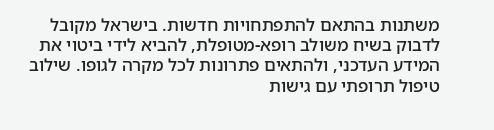משתנות בהתאם להתפתחויות חדשות. בישראל מקובל לדבוק בשיח משולב רופא-מטופלת, להביא לידי ביטוי את המידע העדכני, ולהתאים פתרונות לכל מקרה לגופו. שילוב טיפול תרופתי עם גישות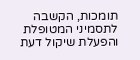תומכות, הקשבה לתסמיני המטופלת והפעלת שיקול דעת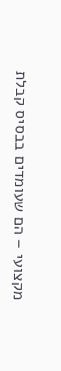מקצועי – הם שעומדים בבסיס קבלת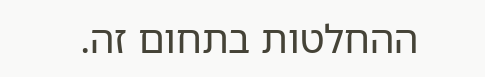ההחלטות בתחום זה.